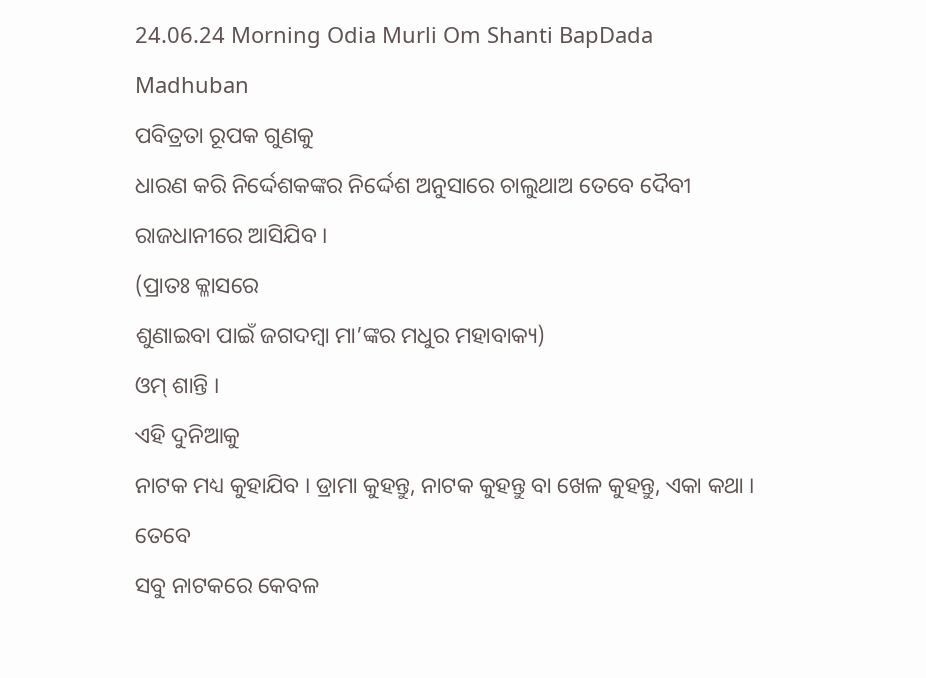24.06.24 Morning Odia Murli Om Shanti BapDada Madhuban
ପବିତ୍ରତା ରୂପକ ଗୁଣକୁ
ଧାରଣ କରି ନିର୍ଦ୍ଦେଶକଙ୍କର ନିର୍ଦ୍ଦେଶ ଅନୁସାରେ ଚାଲୁଥାଅ ତେବେ ଦୈବୀ ରାଜଧାନୀରେ ଆସିଯିବ ।
(ପ୍ରାତଃ କ୍ଳାସରେ
ଶୁଣାଇବା ପାଇଁ ଜଗଦମ୍ବା ମା’ଙ୍କର ମଧୁର ମହାବାକ୍ୟ)
ଓମ୍ ଶାନ୍ତି ।
ଏହି ଦୁନିଆକୁ
ନାଟକ ମଧ୍ୟ କୁହାଯିବ । ଡ୍ରାମା କୁହନ୍ତୁ, ନାଟକ କୁହନ୍ତୁ ବା ଖେଳ କୁହନ୍ତୁ, ଏକା କଥା । ତେବେ
ସବୁ ନାଟକରେ କେବଳ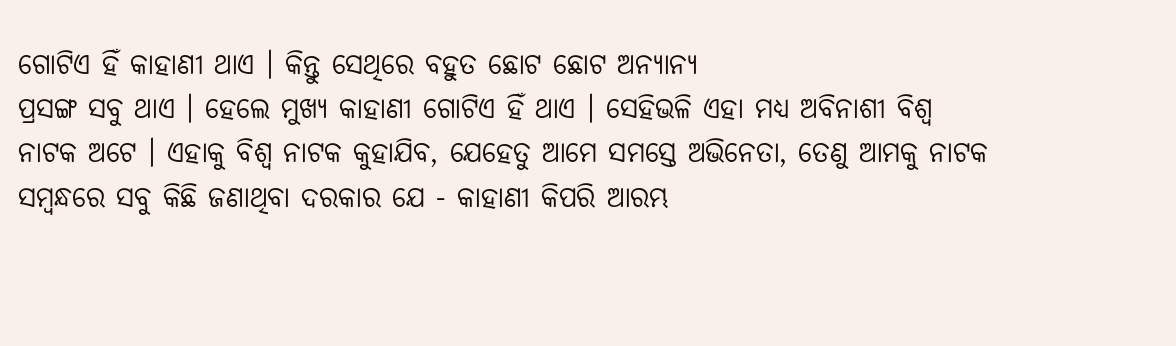ଗୋଟିଏ ହିଁ କାହାଣୀ ଥାଏ । କିନ୍ତୁ ସେଥିରେ ବହୁତ ଛୋଟ ଛୋଟ ଅନ୍ୟାନ୍ୟ
ପ୍ରସଙ୍ଗ ସବୁ ଥାଏ । ହେଲେ ମୁଖ୍ୟ କାହାଣୀ ଗୋଟିଏ ହିଁ ଥାଏ । ସେହିଭଳି ଏହା ମଧ୍ୟ ଅବିନାଶୀ ବିଶ୍ୱ
ନାଟକ ଅଟେ । ଏହାକୁ ବିଶ୍ୱ ନାଟକ କୁହାଯିବ, ଯେହେତୁ ଆମେ ସମସ୍ତେ ଅଭିନେତା, ତେଣୁ ଆମକୁ ନାଟକ
ସମ୍ବନ୍ଧରେ ସବୁ କିଛି ଜଣାଥିବା ଦରକାର ଯେ - କାହାଣୀ କିପରି ଆରମ୍ଭ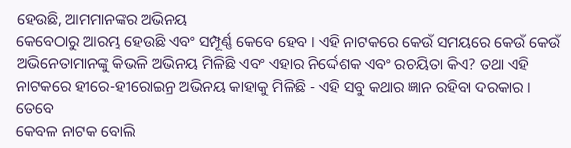ହେଉଛି, ଆମମାନଙ୍କର ଅଭିନୟ
କେବେଠାରୁ ଆରମ୍ଭ ହେଉଛି ଏବଂ ସମ୍ପୂର୍ଣ୍ଣ କେବେ ହେବ । ଏହି ନାଟକରେ କେଉଁ ସମୟରେ କେଉଁ କେଉଁ
ଅଭିନେତାମାନଙ୍କୁ କିଭଳି ଅଭିନୟ ମିଳିଛି ଏବଂ ଏହାର ନିର୍ଦ୍ଦେଶକ ଏବଂ ରଚୟିତା କିଏ? ତଥା ଏହି
ନାଟକରେ ହୀରେ-ହୀରୋଇନ୍ର ଅଭିନୟ କାହାକୁ ମିଳିଛି - ଏହି ସବୁ କଥାର ଜ୍ଞାନ ରହିବା ଦରକାର । ତେବେ
କେବଳ ନାଟକ ବୋଲି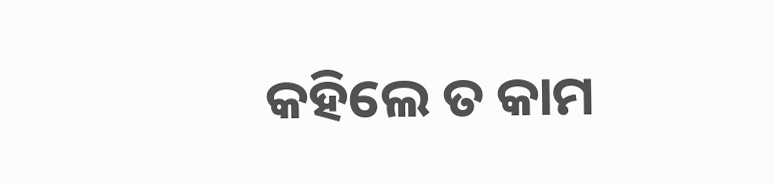କହିଲେ ତ କାମ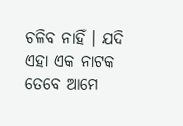ଚଳିବ ନାହିଁ । ଯଦି ଏହା ଏକ ନାଟକ ତେବେ ଆମେ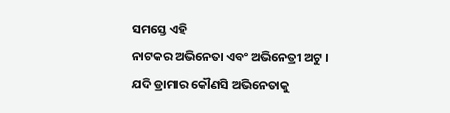ସମସ୍ତେ ଏହି
ନାଟକର ଅଭିନେତା ଏବଂ ଅଭିନେତ୍ରୀ ଅଟୁ । ଯଦି ଡ୍ରାମାର କୌଣସି ଅଭିନେତାକୁ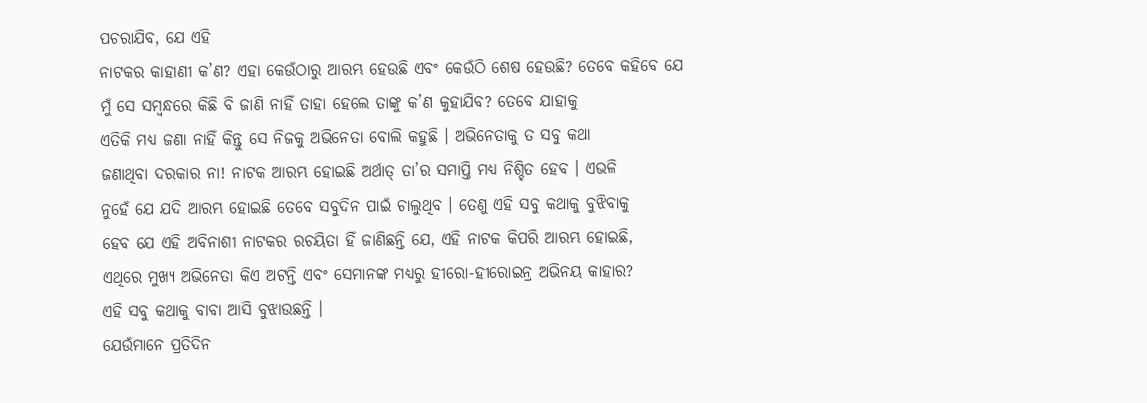ପଚରାଯିବ, ଯେ ଏହି
ନାଟକର କାହାଣୀ କ’ଣ? ଏହା କେଉଁଠାରୁ ଆରମ୍ଭ ହେଉଛି ଏବଂ କେଉଁଠି ଶେଷ ହେଉଛି? ତେବେ କହିବେ ଯେ
ମୁଁ ସେ ସମ୍ବନ୍ଧରେ କିଛି ବି ଜାଣି ନାହିଁ ତାହା ହେଲେ ତାଙ୍କୁ କ’ଣ କୁହାଯିବ? ତେବେ ଯାହାକୁ
ଏତିକି ମଧ୍ୟ ଜଣା ନାହିଁ କିନ୍ତୁ ସେ ନିଜକୁ ଅଭିନେତା ବୋଲି କହୁଛି । ଅଭିନେତାକୁ ତ ସବୁ କଥା
ଜଣାଥିବା ଦରକାର ନା! ନାଟକ ଆରମ୍ଭ ହୋଇଛି ଅର୍ଥାତ୍ ତା’ର ସମାପ୍ତି ମଧ୍ୟ ନିଶ୍ଚିତ ହେବ । ଏଭଳି
ନୁହେଁ ଯେ ଯଦି ଆରମ୍ଭ ହୋଇଛି ତେବେ ସବୁଦିନ ପାଇଁ ଚାଲୁଥିବ । ତେଣୁ ଏହି ସବୁ କଥାକୁ ବୁଝିବାକୁ
ହେବ ଯେ ଏହି ଅବିନାଶୀ ନାଟକର ରଚୟିତା ହିଁ ଜାଣିଛନ୍ତି ଯେ, ଏହି ନାଟକ କିପରି ଆରମ୍ଭ ହୋଇଛି,
ଏଥିରେ ମୁଖ୍ୟ ଅଭିନେତା କିଏ ଅଟନ୍ତି ଏବଂ ସେମାନଙ୍କ ମଧ୍ୟରୁ ହୀରୋ-ହୀରୋଇନ୍ର ଅଭିନୟ କାହାର?
ଏହି ସବୁ କଥାକୁ ବାବା ଆସି ବୁଝାଉଛନ୍ତି ।
ଯେଉଁମାନେ ପ୍ରତିଦିନ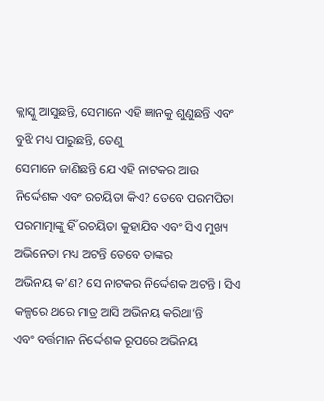କ୍ଲାସ୍କୁ ଆସୁଛନ୍ତି, ସେମାନେ ଏହି ଜ୍ଞାନକୁ ଶୁଣୁଛନ୍ତି ଏବଂ ବୁଝି ମଧ୍ୟ ପାରୁଛନ୍ତି, ତେଣୁ
ସେମାନେ ଜାଣିଛନ୍ତି ଯେ ଏହି ନାଟକର ଆଉ ନିର୍ଦ୍ଦେଶକ ଏବଂ ରଚୟିତା କିଏ? ତେବେ ପରମପିତା
ପରମାତ୍ମାଙ୍କୁ ହିଁ ରଚୟିତା କୁହାଯିବ ଏବଂ ସିଏ ମୁଖ୍ୟ ଅଭିନେତା ମଧ୍ୟ ଅଟନ୍ତି ତେବେ ତାଙ୍କର
ଅଭିନୟ କ’ଣ? ସେ ନାଟକର ନିର୍ଦ୍ଦେଶକ ଅଟନ୍ତି । ସିଏ କଳ୍ପରେ ଥରେ ମାତ୍ର ଆସି ଅଭିନୟ କରିଥା’ନ୍ତି
ଏବଂ ବର୍ତ୍ତମାନ ନିର୍ଦ୍ଦେଶକ ରୂପରେ ଅଭିନୟ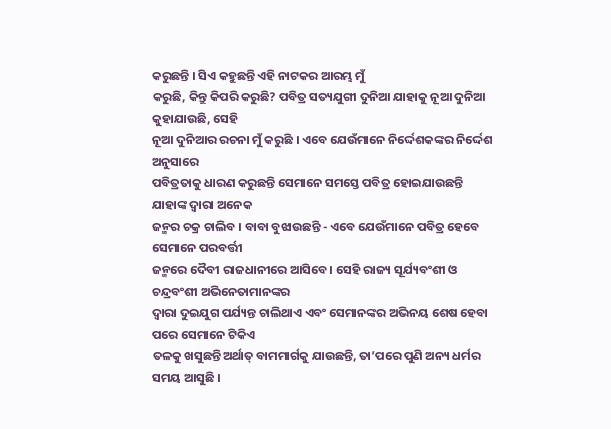କରୁଛନ୍ତି । ସିଏ କହୁଛନ୍ତି ଏହି ନାଟକର ଆରମ୍ଭ ମୁଁ
କରୁଛି, କିନ୍ତୁ କିପରି କରୁଛି? ପବିତ୍ର ସତ୍ୟଯୁଗୀ ଦୁନିଆ ଯାହାକୁ ନୂଆ ଦୁନିଆ କୁହାଯାଉଛି, ସେହି
ନୂଆ ଦୁନିଆର ରଚନା ମୁଁ କରୁଛି । ଏବେ ଯେଉଁମାନେ ନିର୍ଦ୍ଦେଶକଙ୍କର ନିର୍ଦ୍ଦେଶ ଅନୁସାରେ
ପବିତ୍ରତାକୁ ଧାରଣ କରୁଛନ୍ତି ସେମାନେ ସମସ୍ତେ ପବିତ୍ର ହୋଇଯାଉଛନ୍ତି ଯାହାଙ୍କ ଦ୍ୱାରା ଅନେକ
ଜନ୍ମର ଚକ୍ର ଚାଲିବ । ବାବା ବୁଝାଉଛନ୍ତି - ଏବେ ଯେଉଁମାନେ ପବିତ୍ର ହେବେ ସେମାନେ ପରବର୍ତ୍ତୀ
ଜନ୍ମରେ ଦୈବୀ ରାଜଧାନୀରେ ଆସିବେ । ସେହି ରାଜ୍ୟ ସୂର୍ଯ୍ୟବଂଶୀ ଓ ଚନ୍ଦ୍ରବଂଶୀ ଅଭିନେତାମାନଙ୍କର
ଦ୍ୱାରା ଦୁଇଯୁଗ ପର୍ଯ୍ୟନ୍ତ ଚାଲିଥାଏ ଏବଂ ସେମାନଙ୍କର ଅଭିନୟ ଶେଷ ହେବା ପରେ ସେମାନେ ଟିକିଏ
ତଳକୁ ଖସୁଛନ୍ତି ଅର୍ଥାତ୍ ବାମମାର୍ଗକୁ ଯାଉଛନ୍ତି, ତା’ପରେ ପୁଣି ଅନ୍ୟ ଧର୍ମର ସମୟ ଆସୁଛି ।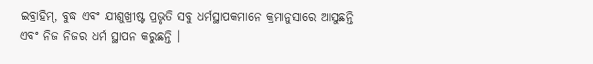ଇବ୍ରାହିମ୍, ବୁଦ୍ଧ ଏବଂ ଯୀଶୁଖ୍ରୀଷ୍ଟ ପ୍ରଭୃତି ସବୁ ଧର୍ମସ୍ଥାପକମାନେ କ୍ରମାନୁସାରେ ଆସୁଛନ୍ତି
ଏବଂ ନିଜ ନିଜର ଧର୍ମ ସ୍ଥାପନ କରୁଛନ୍ତି ।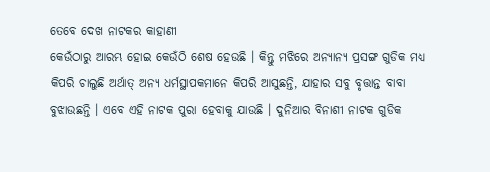ତେବେ ଦେଖ ନାଟକର କାହାଣୀ
କେଉଁଠାରୁ ଆରମ୍ଭ ହୋଇ କେଉଁଠି ଶେଷ ହେଉଛି । କିନ୍ତୁ ମଝିରେ ଅନ୍ୟାନ୍ୟ ପ୍ରସଙ୍ଗ ଗୁଡିକ ମଧ୍ୟ
କିପରି ଚାଲୁଛି ଅର୍ଥାତ୍ ଅନ୍ୟ ଧର୍ମସ୍ଥାପକମାନେ କିପରି ଆସୁଛନ୍ତି, ଯାହାର ସବୁ ବୃତ୍ତାନ୍ତ ବାବା
ବୁଝାଉଛନ୍ତି । ଏବେ ଏହି ନାଟକ ପୁରା ହେବାକୁ ଯାଉଛି । ଦୁନିଆର ବିନାଶୀ ନାଟକ ଗୁଡିକ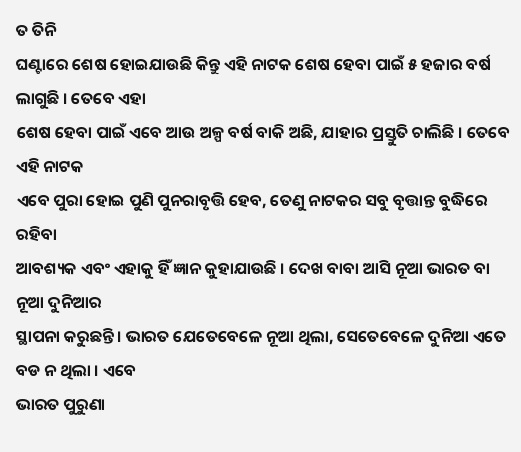ତ ତିନି
ଘଣ୍ଟାରେ ଶେଷ ହୋଇଯାଉଛି କିନ୍ତୁ ଏହି ନାଟକ ଶେଷ ହେବା ପାଇଁ ୫ ହଜାର ବର୍ଷ ଲାଗୁଛି । ତେବେ ଏହା
ଶେଷ ହେବା ପାଇଁ ଏବେ ଆଉ ଅଳ୍ପ ବର୍ଷ ବାକି ଅଛି, ଯାହାର ପ୍ରସ୍ତୁତି ଚାଲିଛି । ତେବେ ଏହି ନାଟକ
ଏବେ ପୁରା ହୋଇ ପୁଣି ପୁନରାବୃତ୍ତି ହେବ, ତେଣୁ ନାଟକର ସବୁ ବୃତ୍ତାନ୍ତ ବୁଦ୍ଧିରେ ରହିବା
ଆବଶ୍ୟକ ଏବଂ ଏହାକୁ ହିଁ ଜ୍ଞାନ କୁହାଯାଉଛି । ଦେଖ ବାବା ଆସି ନୂଆ ଭାରତ ବା ନୂଆ ଦୁନିଆର
ସ୍ଥାପନା କରୁଛନ୍ତି । ଭାରତ ଯେତେବେଳେ ନୂଆ ଥିଲା, ସେତେବେଳେ ଦୁନିଆ ଏତେ ବଡ ନ ଥିଲା । ଏବେ
ଭାରତ ପୁରୁଣା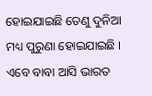ହୋଇଯାଇଛି ତେଣୁ ଦୁନିଆ ମଧ୍ୟ ପୁରୁଣା ହୋଇଯାଇଛି । ଏବେ ବାବା ଆସି ଭାରତ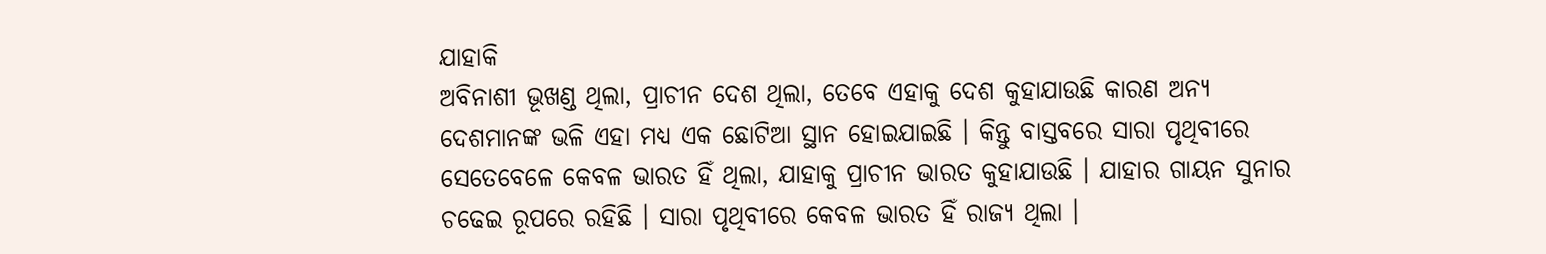ଯାହାକି
ଅବିନାଶୀ ଭୂଖଣ୍ଡ ଥିଲା, ପ୍ରାଚୀନ ଦେଶ ଥିଲା, ତେବେ ଏହାକୁ ଦେଶ କୁହାଯାଉଛି କାରଣ ଅନ୍ୟ
ଦେଶମାନଙ୍କ ଭଳି ଏହା ମଧ୍ୟ ଏକ ଛୋଟିଆ ସ୍ଥାନ ହୋଇଯାଇଛି । କିନ୍ତୁ ବାସ୍ତବରେ ସାରା ପୃଥିବୀରେ
ସେତେବେଳେ କେବଳ ଭାରତ ହିଁ ଥିଲା, ଯାହାକୁ ପ୍ରାଚୀନ ଭାରତ କୁହାଯାଉଛି । ଯାହାର ଗାୟନ ସୁନାର
ଚଢେଇ ରୂପରେ ରହିଛି । ସାରା ପୃଥିବୀରେ କେବଳ ଭାରତ ହିଁ ରାଜ୍ୟ ଥିଲା ।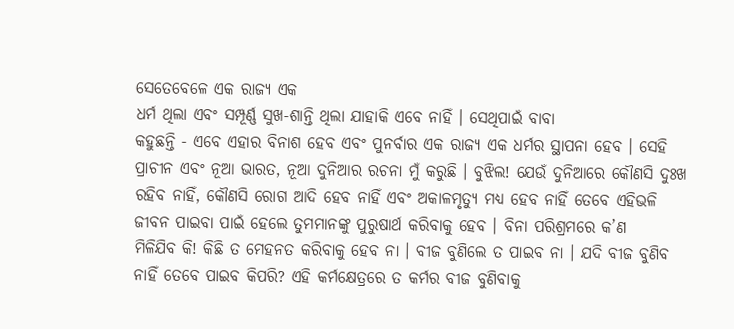ସେତେବେଳେ ଏକ ରାଜ୍ୟ ଏକ
ଧର୍ମ ଥିଲା ଏବଂ ସମ୍ପୂର୍ଣ୍ଣ ସୁଖ-ଶାନ୍ତି ଥିଲା ଯାହାକି ଏବେ ନାହିଁ । ସେଥିପାଇଁ ବାବା
କହୁଛନ୍ତି - ଏବେ ଏହାର ବିନାଶ ହେବ ଏବଂ ପୁନର୍ବାର ଏକ ରାଜ୍ୟ ଏକ ଧର୍ମର ସ୍ଥାପନା ହେବ । ସେହି
ପ୍ରାଚୀନ ଏବଂ ନୂଆ ଭାରତ, ନୂଆ ଦୁନିଆର ରଚନା ମୁଁ କରୁଛି । ବୁଝିଲ! ଯେଉଁ ଦୁନିଆରେ କୌଣସି ଦୁଃଖ
ରହିବ ନାହିଁ, କୌଣସି ରୋଗ ଆଦି ହେବ ନାହିଁ ଏବଂ ଅକାଳମୃତ୍ୟୁ ମଧ୍ୟ ହେବ ନାହିଁ ତେବେ ଏହିଭଳି
ଜୀବନ ପାଇବା ପାଇଁ ହେଲେ ତୁମମାନଙ୍କୁ ପୁରୁଷାର୍ଥ କରିବାକୁ ହେବ । ବିନା ପରିଶ୍ରମରେ କ’ଣ
ମିଳିଯିବ କି! କିଛି ତ ମେହନତ କରିବାକୁ ହେବ ନା । ବୀଜ ବୁଣିଲେ ତ ପାଇବ ନା । ଯଦି ବୀଜ ବୁଣିବ
ନାହିଁ ତେବେ ପାଇବ କିପରି? ଏହି କର୍ମକ୍ଷେତ୍ରରେ ତ କର୍ମର ବୀଜ ବୁଣିବାକୁ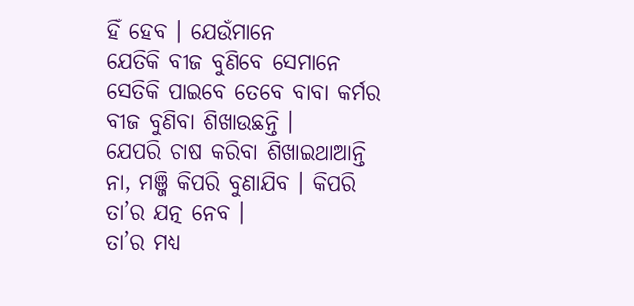ହିଁ ହେବ । ଯେଉଁମାନେ
ଯେତିକି ବୀଜ ବୁଣିବେ ସେମାନେ ସେତିକି ପାଇବେ ତେବେ ବାବା କର୍ମର ବୀଜ ବୁଣିବା ଶିଖାଉଛନ୍ତି ।
ଯେପରି ଚାଷ କରିବା ଶିଖାଇଥାଆନ୍ତି ନା, ମଞ୍ଜି କିପରି ବୁଣାଯିବ । କିପରି ତା’ର ଯତ୍ନ ନେବ ।
ତା’ର ମଧ୍ୟ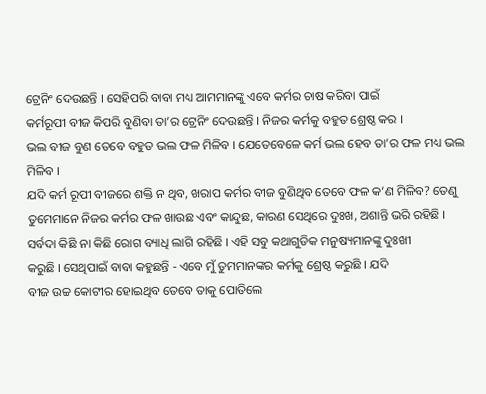ଟ୍ରେନିଂ ଦେଉଛନ୍ତି । ସେହିପରି ବାବା ମଧ୍ୟ ଆମମାନଙ୍କୁ ଏବେ କର୍ମର ଚାଷ କରିବା ପାଇଁ
କର୍ମରୂପୀ ବୀଜ କିପରି ବୁଣିବା ତା’ର ଟ୍ରେନିଂ ଦେଉଛନ୍ତି । ନିଜର କର୍ମକୁ ବହୁତ ଶ୍ରେଷ୍ଠ କର ।
ଭଲ ବୀଜ ବୁଣ ତେବେ ବହୁତ ଭଲ ଫଳ ମିଳିବ । ଯେତେବେଳେ କର୍ମ ଭଲ ହେବ ତା’ର ଫଳ ମଧ୍ୟ ଭଲ ମିଳିବ ।
ଯଦି କର୍ମ ରୂପୀ ବୀଜରେ ଶକ୍ତି ନ ଥିବ, ଖରାପ କର୍ମର ବୀଜ ବୁଣିଥିବ ତେବେ ଫଳ କ’ଣ ମିଳିବ? ତେଣୁ
ତୁମେମାନେ ନିଜର କର୍ମର ଫଳ ଖାଉଛ ଏବଂ କାନ୍ଦୁଛ, କାରଣ ସେଥିରେ ଦୁଃଖ, ଅଶାନ୍ତି ଭରି ରହିଛି ।
ସର୍ବଦା କିଛି ନା କିଛି ରୋଗ ବ୍ୟାଧି ଲାଗି ରହିଛି । ଏହି ସବୁ କଥାଗୁଡିକ ମନୁଷ୍ୟମାନଙ୍କୁ ଦୁଃଖୀ
କରୁଛି । ସେଥିପାଇଁ ବାବା କହୁଛନ୍ତି - ଏବେ ମୁଁ ତୁମମାନଙ୍କର କର୍ମକୁ ଶ୍ରେଷ୍ଠ କରୁଛି । ଯଦି
ବୀଜ ଉଚ୍ଚ କୋଟୀର ହୋଇଥିବ ତେବେ ତାକୁ ପୋତିଲେ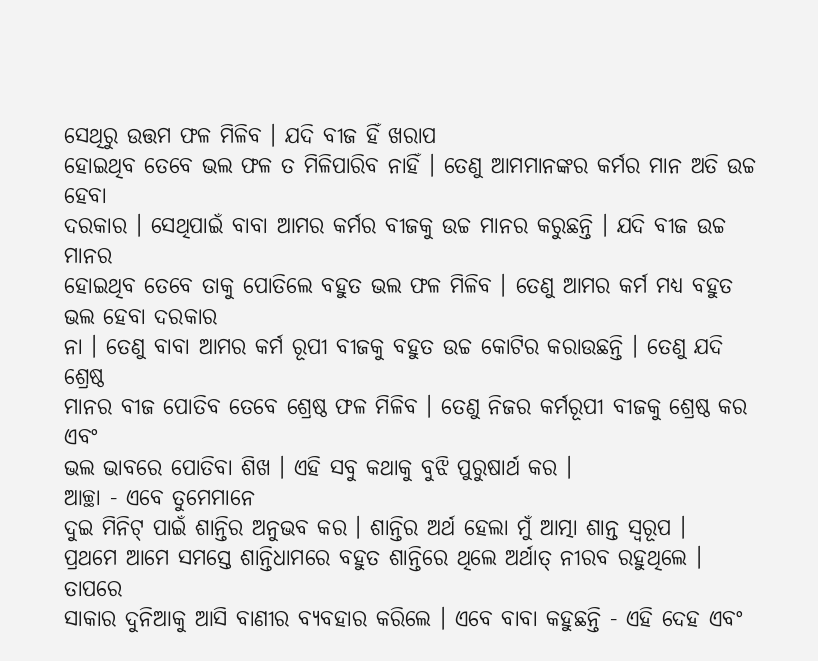ସେଥିରୁ ଉତ୍ତମ ଫଳ ମିଳିବ । ଯଦି ବୀଜ ହିଁ ଖରାପ
ହୋଇଥିବ ତେବେ ଭଲ ଫଳ ତ ମିଳିପାରିବ ନାହିଁ । ତେଣୁ ଆମମାନଙ୍କର କର୍ମର ମାନ ଅତି ଉଚ୍ଚ ହେବା
ଦରକାର । ସେଥିପାଇଁ ବାବା ଆମର କର୍ମର ବୀଜକୁ ଉଚ୍ଚ ମାନର କରୁଛନ୍ତି । ଯଦି ବୀଜ ଉଚ୍ଚ ମାନର
ହୋଇଥିବ ତେବେ ତାକୁ ପୋତିଲେ ବହୁତ ଭଲ ଫଳ ମିଳିବ । ତେଣୁ ଆମର କର୍ମ ମଧ୍ୟ ବହୁତ ଭଲ ହେବା ଦରକାର
ନା । ତେଣୁ ବାବା ଆମର କର୍ମ ରୂପୀ ବୀଜକୁ ବହୁତ ଉଚ୍ଚ କୋଟିର କରାଉଛନ୍ତି । ତେଣୁ ଯଦି ଶ୍ରେଷ୍ଠ
ମାନର ବୀଜ ପୋତିବ ତେବେ ଶ୍ରେଷ୍ଠ ଫଳ ମିଳିବ । ତେଣୁ ନିଜର କର୍ମରୂପୀ ବୀଜକୁ ଶ୍ରେଷ୍ଠ କର ଏବଂ
ଭଲ ଭାବରେ ପୋତିବା ଶିଖ । ଏହି ସବୁ କଥାକୁ ବୁଝି ପୁରୁଷାର୍ଥ କର ।
ଆଚ୍ଛା - ଏବେ ତୁମେମାନେ
ଦୁଇ ମିନିଟ୍ ପାଇଁ ଶାନ୍ତିର ଅନୁଭବ କର । ଶାନ୍ତିର ଅର୍ଥ ହେଲା ମୁଁ ଆତ୍ମା ଶାନ୍ତ ସ୍ୱରୂପ ।
ପ୍ରଥମେ ଆମେ ସମସ୍ତେ ଶାନ୍ତିଧାମରେ ବହୁତ ଶାନ୍ତିରେ ଥିଲେ ଅର୍ଥାତ୍ ନୀରବ ରହୁଥିଲେ । ତାପରେ
ସାକାର ଦୁନିଆକୁ ଆସି ବାଣୀର ବ୍ୟବହାର କରିଲେ । ଏବେ ବାବା କହୁଛନ୍ତି - ଏହି ଦେହ ଏବଂ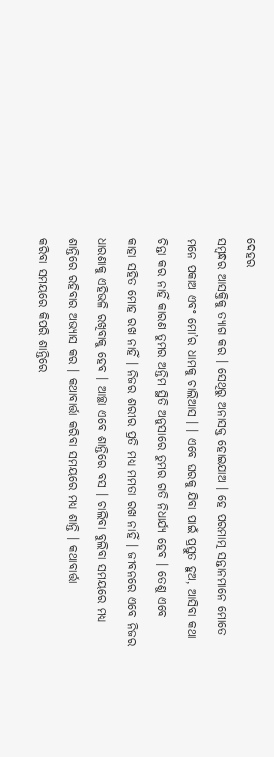ଦେହର
ସମ୍ବନ୍ଧର ଆସକ୍ତିକୁ ତ୍ୟାଗ କର । ସେଥିରୁ ଅନାସକ୍ତ ହୋଇଯାଅ । ହେ ପରମାତ୍ମ ସନ୍ତାନମାନେ ମୋତେ
ମନେ ପକାଅ ଏବଂ ମୋ’ର ଧାମକୁ ଚାଲିଆସ । । ଏବେ ଘରକୁ ଯିବା ପାଇଁ ପ୍ରସ୍ତୁତ ହୁଅ, ଆସିବା କଥା
ଚିନ୍ତା କର ନାହିଁ କାରଣ ତୁମର ଅନ୍ତିମ ସ୍ଥିତି ଅନୁସାରେ ତୁମର ଗତି ନିଧାର୍ଯ୍ୟ ହେବ । ତେଣୁ ଏବେ
କାହା ସହିତ ମୋହ ରଖ ନାହିଁ । ନିଜର ଶରୀର ପ୍ରତି ମଧ୍ୟ ମମତା ରଖ ନାହିଁ । ଜୀବନରେ ଏବେ ନିଜର
ଧାରଣାକୁ ଏହିଭଳି ରଖିବାକୁ ହେବ । ଆଚ୍ଛା ଏବେ ଶାନ୍ତିରେ ବସ । ଚାଲିବା ବୁଲିବା ସମୟରେ ମଧ୍ୟ
ଶାନ୍ତିରେ ରହିବାର ଅଭ୍ୟାସ କର । କଥାବାର୍ତ୍ତା କରିବା ସମୟରେ ମଧ୍ୟ ଶାନ୍ତି । କଥାବାର୍ତ୍ତା
କରିବା ସମୟରେ କିପରି ଶାନ୍ତିରେ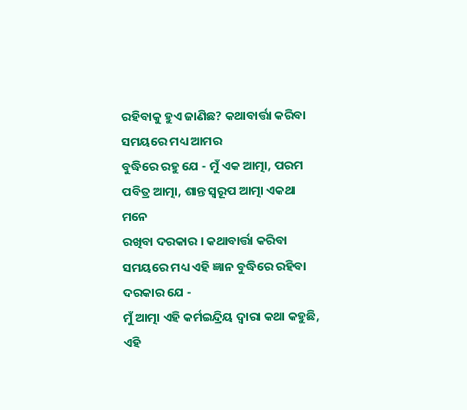ରହିବାକୁ ହୁଏ ଜାଣିଛ? କଥାବାର୍ତ୍ତା କରିବା ସମୟରେ ମଧ୍ୟ ଆମର
ବୁଦ୍ଧିରେ ରହୁ ଯେ - ମୁଁ ଏକ ଆତ୍ମା, ପରମ ପବିତ୍ର ଆତ୍ମା, ଶାନ୍ତ ସ୍ୱରୂପ ଆତ୍ମା ଏକଥା ମନେ
ରଖିବା ଦରକାର । କଥାବାର୍ତ୍ତା କରିବା ସମୟରେ ମଧ୍ୟ ଏହି ଜ୍ଞାନ ବୁଦ୍ଧିରେ ରହିବା ଦରକାର ଯେ -
ମୁଁ ଆତ୍ମା ଏହି କର୍ମଇନ୍ଦ୍ରିୟ ଦ୍ୱାରା କଥା କହୁଛି, ଏହି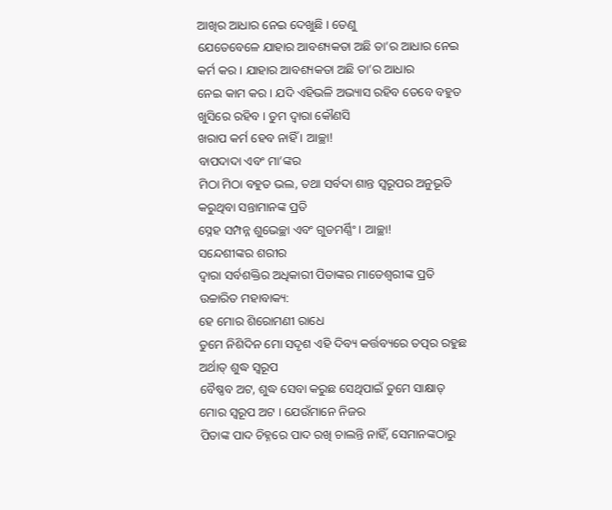ଆଖିର ଆଧାର ନେଇ ଦେଖୁଛି । ତେଣୁ
ଯେତେବେଳେ ଯାହାର ଆବଶ୍ୟକତା ଅଛି ତା’ର ଆଧାର ନେଇ କର୍ମ କର । ଯାହାର ଆବଶ୍ୟକତା ଅଛି ତା’ର ଆଧାର
ନେଇ କାମ କର । ଯଦି ଏହିଭଳି ଅଭ୍ୟାସ ରହିବ ତେବେ ବହୁତ ଖୁସିରେ ରହିବ । ତୁମ ଦ୍ୱାରା କୌଣସି
ଖରାପ କର୍ମ ହେବ ନାହିଁ । ଆଚ୍ଛା!
ବାପଦାଦା ଏବଂ ମା’ଙ୍କର
ମିଠା ମିଠା ବହୁତ ଭଲ, ତଥା ସର୍ବଦା ଶାନ୍ତ ସ୍ୱରୂପର ଅନୁଭୂତି କରୁଥିବା ସନ୍ତାମାନଙ୍କ ପ୍ରତି
ସ୍ନେହ ସମ୍ପନ୍ନ ଶୁଭେଚ୍ଛା ଏବଂ ଗୁଡମର୍ଣ୍ଣିଂ । ଆଚ୍ଛା!
ସନ୍ଦେଶୀଙ୍କର ଶରୀର
ଦ୍ୱାରା ସର୍ବଶକ୍ତିର ଅଧିକାରୀ ପିତାଙ୍କର ମାତେଶ୍ୱରୀଙ୍କ ପ୍ରତି ଉଚ୍ଚାରିତ ମହାବାକ୍ୟ:
ହେ ମୋର ଶିରୋମଣୀ ରାଧେ
ତୁମେ ନିଶିଦିନ ମୋ ସଦୃଶ ଏହି ଦିବ୍ୟ କର୍ତ୍ତବ୍ୟରେ ତତ୍ପର ରହୁଛ ଅର୍ଥାତ୍ ଶୁଦ୍ଧ ସ୍ୱରୂପ
ବୈଷ୍ଣବ ଅଟ, ଶୁଦ୍ଧ ସେବା କରୁଛ ସେଥିପାଇଁ ତୁମେ ସାକ୍ଷାତ୍ ମୋର ସ୍ୱରୂପ ଅଟ । ଯେଉଁମାନେ ନିଜର
ପିତାଙ୍କ ପାଦ ଚିହ୍ନରେ ପାଦ ରଖି ଚାଲନ୍ତି ନାହିଁ, ସେମାନଙ୍କଠାରୁ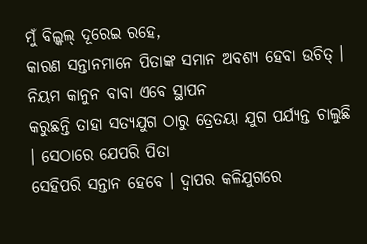ମୁଁ ବିଲ୍କଲ୍ ଦୂରେଇ ରହେ,
କାରଣ ସନ୍ତାନମାନେ ପିତାଙ୍କ ସମାନ ଅବଶ୍ୟ ହେବା ଉଚିତ୍ । ନିୟମ କାନୁନ ବାବା ଏବେ ସ୍ଥାପନ
କରୁଛନ୍ତି ତାହା ସତ୍ୟଯୁଗ ଠାରୁ ତ୍ରେତୟା ଯୁଗ ପର୍ଯ୍ୟନ୍ତ ଚାଲୁଛି । ସେଠାରେ ଯେପରି ପିତା
ସେହିପରି ସନ୍ତାନ ହେବେ । ଦ୍ୱାପର କଳିଯୁଗରେ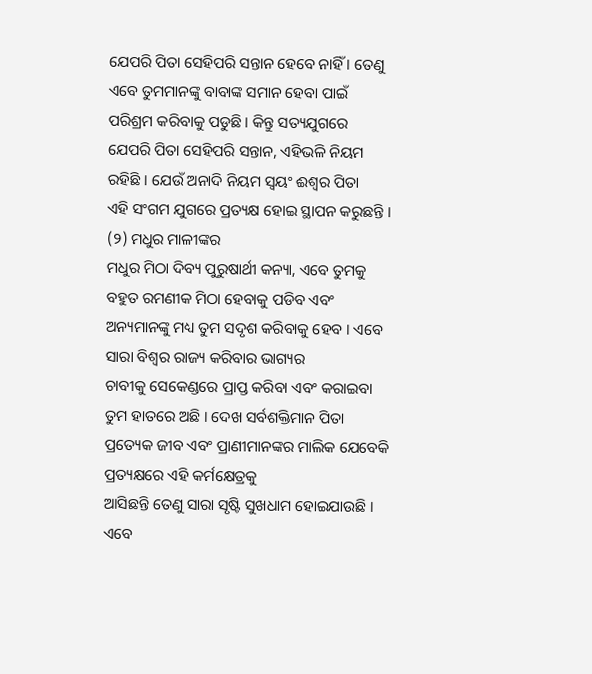ଯେପରି ପିତା ସେହିପରି ସନ୍ତାନ ହେବେ ନାହିଁ । ତେଣୁ
ଏବେ ତୁମମାନଙ୍କୁ ବାବାଙ୍କ ସମାନ ହେବା ପାଇଁ ପରିଶ୍ରମ କରିବାକୁ ପଡୁଛି । କିନ୍ତୁ ସତ୍ୟଯୁଗରେ
ଯେପରି ପିତା ସେହିପରି ସନ୍ତାନ, ଏହିଭଳି ନିୟମ ରହିଛି । ଯେଉଁ ଅନାଦି ନିୟମ ସ୍ୱୟଂ ଈଶ୍ୱର ପିତା
ଏହି ସଂଗମ ଯୁଗରେ ପ୍ରତ୍ୟକ୍ଷ ହୋଇ ସ୍ଥାପନ କରୁଛନ୍ତି ।
(୨) ମଧୁର ମାଳୀଙ୍କର
ମଧୁର ମିଠା ଦିବ୍ୟ ପୁରୁଷାର୍ଥୀ କନ୍ୟା, ଏବେ ତୁମକୁ ବହୁତ ରମଣୀକ ମିଠା ହେବାକୁ ପଡିବ ଏବଂ
ଅନ୍ୟମାନଙ୍କୁ ମଧ୍ୟ ତୁମ ସଦୃଶ କରିବାକୁ ହେବ । ଏବେ ସାରା ବିଶ୍ୱର ରାଜ୍ୟ କରିବାର ଭାଗ୍ୟର
ଚାବୀକୁ ସେକେଣ୍ଡରେ ପ୍ରାପ୍ତ କରିବା ଏବଂ କରାଇବା ତୁମ ହାତରେ ଅଛି । ଦେଖ ସର୍ବଶକ୍ତିମାନ ପିତା
ପ୍ରତ୍ୟେକ ଜୀବ ଏବଂ ପ୍ରାଣୀମାନଙ୍କର ମାଲିକ ଯେବେକି ପ୍ରତ୍ୟକ୍ଷରେ ଏହି କର୍ମକ୍ଷେତ୍ରକୁ
ଆସିଛନ୍ତି ତେଣୁ ସାରା ସୃଷ୍ଟି ସୁଖଧାମ ହୋଇଯାଉଛି । ଏବେ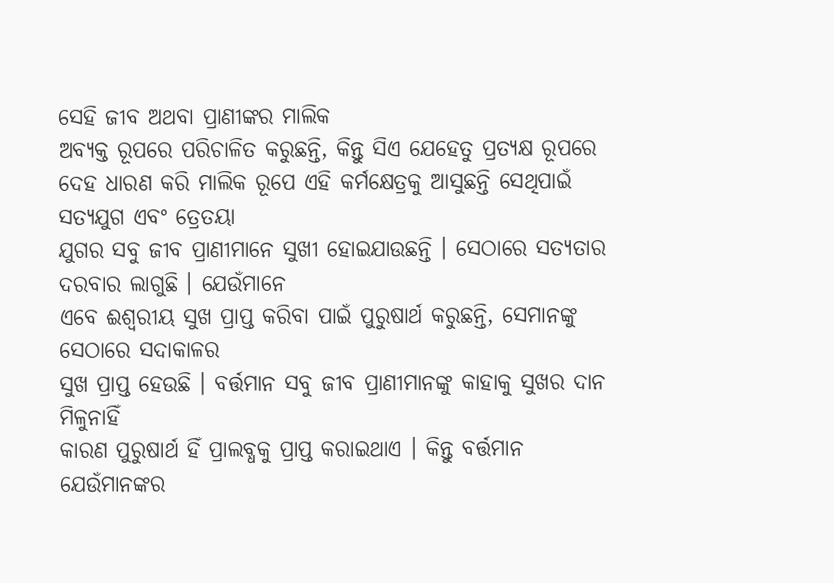ସେହି ଜୀବ ଅଥବା ପ୍ରାଣୀଙ୍କର ମାଲିକ
ଅବ୍ୟକ୍ତ ରୂପରେ ପରିଚାଳିତ କରୁଛନ୍ତି, କିନ୍ତୁ ସିଏ ଯେହେତୁ ପ୍ରତ୍ୟକ୍ଷ ରୂପରେ
ଦେହ ଧାରଣ କରି ମାଲିକ ରୂପେ ଏହି କର୍ମକ୍ଷେତ୍ରକୁ ଆସୁଛନ୍ତି ସେଥିପାଇଁ ସତ୍ୟଯୁଗ ଏବଂ ତ୍ରେତୟା
ଯୁଗର ସବୁ ଜୀବ ପ୍ରାଣୀମାନେ ସୁଖୀ ହୋଇଯାଉଛନ୍ତି । ସେଠାରେ ସତ୍ୟତାର ଦରବାର ଲାଗୁଛି । ଯେଉଁମାନେ
ଏବେ ଈଶ୍ୱରୀୟ ସୁଖ ପ୍ରାପ୍ତ କରିବା ପାଇଁ ପୁରୁଷାର୍ଥ କରୁଛନ୍ତି, ସେମାନଙ୍କୁ ସେଠାରେ ସଦାକାଳର
ସୁଖ ପ୍ରାପ୍ତ ହେଉଛି । ବର୍ତ୍ତମାନ ସବୁ ଜୀବ ପ୍ରାଣୀମାନଙ୍କୁ କାହାକୁ ସୁଖର ଦାନ ମିଳୁନାହିଁ
କାରଣ ପୁରୁଷାର୍ଥ ହିଁ ପ୍ରାଲବ୍ଧକୁ ପ୍ରାପ୍ତ କରାଇଥାଏ । କିନ୍ତୁ ବର୍ତ୍ତମାନ ଯେଉଁମାନଙ୍କର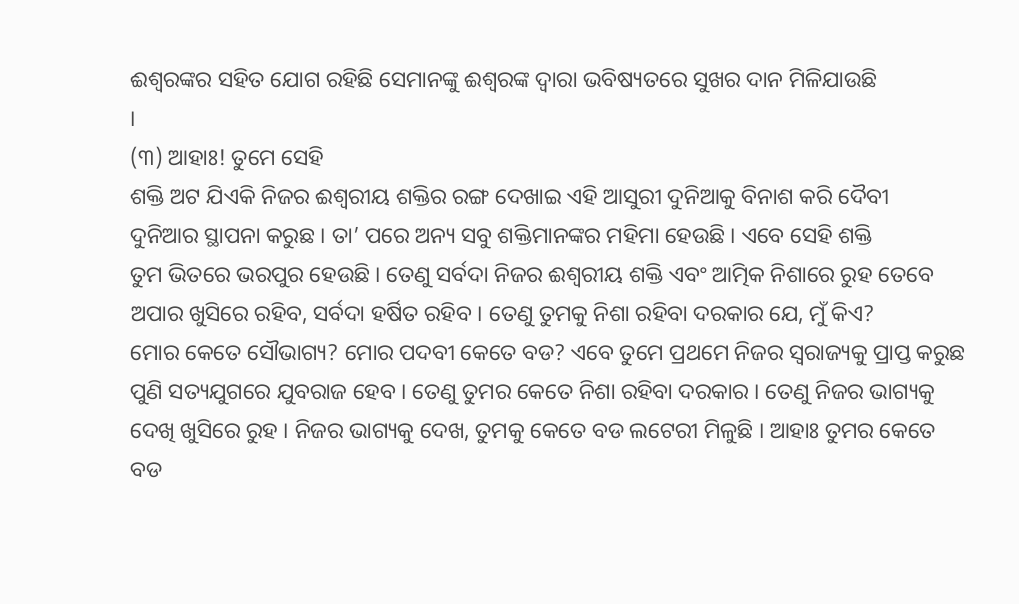ଈଶ୍ୱରଙ୍କର ସହିତ ଯୋଗ ରହିଛି ସେମାନଙ୍କୁ ଈଶ୍ୱରଙ୍କ ଦ୍ୱାରା ଭବିଷ୍ୟତରେ ସୁଖର ଦାନ ମିଳିଯାଉଛି
।
(୩) ଆହାଃ! ତୁମେ ସେହି
ଶକ୍ତି ଅଟ ଯିଏକି ନିଜର ଈଶ୍ୱରୀୟ ଶକ୍ତିର ରଙ୍ଗ ଦେଖାଇ ଏହି ଆସୁରୀ ଦୁନିଆକୁ ବିନାଶ କରି ଦୈବୀ
ଦୁନିଆର ସ୍ଥାପନା କରୁଛ । ତା’ ପରେ ଅନ୍ୟ ସବୁ ଶକ୍ତିମାନଙ୍କର ମହିମା ହେଉଛି । ଏବେ ସେହି ଶକ୍ତି
ତୁମ ଭିତରେ ଭରପୁର ହେଉଛି । ତେଣୁ ସର୍ବଦା ନିଜର ଈଶ୍ୱରୀୟ ଶକ୍ତି ଏବଂ ଆତ୍ମିକ ନିଶାରେ ରୁହ ତେବେ
ଅପାର ଖୁସିରେ ରହିବ, ସର୍ବଦା ହର୍ଷିତ ରହିବ । ତେଣୁ ତୁମକୁ ନିଶା ରହିବା ଦରକାର ଯେ, ମୁଁ କିଏ?
ମୋର କେତେ ସୌଭାଗ୍ୟ? ମୋର ପଦବୀ କେତେ ବଡ? ଏବେ ତୁମେ ପ୍ରଥମେ ନିଜର ସ୍ୱରାଜ୍ୟକୁ ପ୍ରାପ୍ତ କରୁଛ
ପୁଣି ସତ୍ୟଯୁଗରେ ଯୁବରାଜ ହେବ । ତେଣୁ ତୁମର କେତେ ନିଶା ରହିବା ଦରକାର । ତେଣୁ ନିଜର ଭାଗ୍ୟକୁ
ଦେଖି ଖୁସିରେ ରୁହ । ନିଜର ଭାଗ୍ୟକୁ ଦେଖ, ତୁମକୁ କେତେ ବଡ ଲଟେରୀ ମିଳୁଛି । ଆହାଃ ତୁମର କେତେ
ବଡ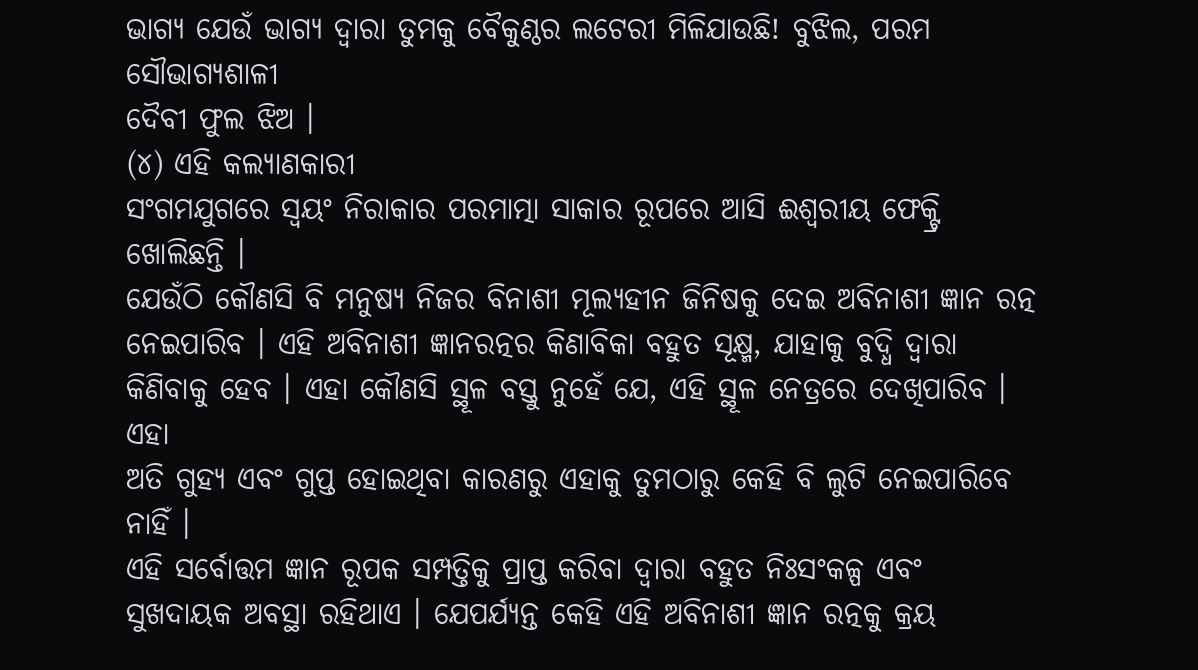ଭାଗ୍ୟ ଯେଉଁ ଭାଗ୍ୟ ଦ୍ୱାରା ତୁମକୁ ବୈକୁଣ୍ଠର ଲଟେରୀ ମିଳିଯାଉଛି! ବୁଝିଲ, ପରମ ସୌଭାଗ୍ୟଶାଳୀ
ଦୈବୀ ଫୁଲ ଝିଅ ।
(୪) ଏହି କଲ୍ୟାଣକାରୀ
ସଂଗମଯୁଗରେ ସ୍ୱୟଂ ନିରାକାର ପରମାତ୍ମା ସାକାର ରୂପରେ ଆସି ଈଶ୍ୱରୀୟ ଫେକ୍ଟ୍ରି ଖୋଲିଛନ୍ତି ।
ଯେଉଁଠି କୌଣସି ବି ମନୁଷ୍ୟ ନିଜର ବିନାଶୀ ମୂଲ୍ୟହୀନ ଜିନିଷକୁ ଦେଇ ଅବିନାଶୀ ଜ୍ଞାନ ରତ୍ନ
ନେଇପାରିବ । ଏହି ଅବିନାଶୀ ଜ୍ଞାନରତ୍ନର କିଣାବିକା ବହୁତ ସୂକ୍ଷ୍ମ, ଯାହାକୁ ବୁଦ୍ଧି ଦ୍ୱାରା
କିଣିବାକୁ ହେବ । ଏହା କୌଣସି ସ୍ଥୂଳ ବସ୍ତୁ ନୁହେଁ ଯେ, ଏହି ସ୍ଥୂଳ ନେତ୍ରରେ ଦେଖିପାରିବ । ଏହା
ଅତି ଗୁହ୍ୟ ଏବଂ ଗୁପ୍ତ ହୋଇଥିବା କାରଣରୁ ଏହାକୁ ତୁମଠାରୁ କେହି ବି ଲୁଟି ନେଇପାରିବେ ନାହିଁ ।
ଏହି ସର୍ବୋତ୍ତମ ଜ୍ଞାନ ରୂପକ ସମ୍ପତ୍ତିକୁ ପ୍ରାପ୍ତ କରିବା ଦ୍ୱାରା ବହୁତ ନିଃସଂକଳ୍ପ ଏବଂ
ସୁଖଦାୟକ ଅବସ୍ଥା ରହିଥାଏ । ଯେପର୍ଯ୍ୟନ୍ତ କେହି ଏହି ଅବିନାଶୀ ଜ୍ଞାନ ରତ୍ନକୁ କ୍ରୟ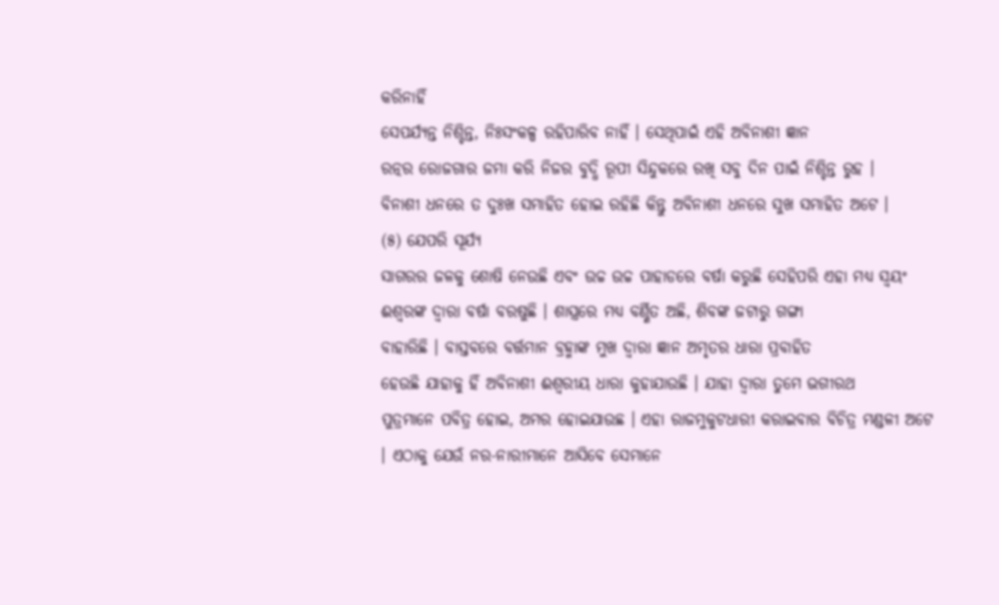କରିନାହିଁ
ସେପର୍ଯ୍ୟନ୍ତ ନିଶ୍ଚିନ୍ତ, ନିଃସଂକଳ୍ପ ରହିପାରିବ ନାହିଁ । ସେଥିପାଇଁ ଏହି ଅବିନାଶୀ ଜ୍ଞାନ
ରତ୍ନର ରୋଜଗାର ଜମା କରି ନିଜର ବୁଦ୍ଧି ରୂପୀ ସିନ୍ଦୁକରେ ରଖି ସବୁ ଦିନ ପାଇଁ ନିଶ୍ଚିନ୍ତ ରୁହ ।
ବିନାଶୀ ଧନରେ ତ ଦୁଃଖ ସମାହିତ ହୋଇ ରହିଛି କିନ୍ତୁ ଅବିନାଶୀ ଧନରେ ସୁଖ ସମାହିତ ଅଟେ ।
(୫) ଯେପରି ସୂର୍ଯ୍ୟ
ସାଗରର ଜଳକୁ ଶୋଷି ନେଉଛି ଏବଂ ଉଚ୍ଚ ଉଚ୍ଚ ପାହାଡରେ ବର୍ଷା କରୁଛି ସେହିପରି ଏହା ମଧ୍ୟ ସ୍ୱୟଂ
ଈଶ୍ୱରଙ୍କ ଦ୍ୱାରା ବର୍ଷା ବରଷୁଛି । ଶାସ୍ତ୍ରରେ ମଧ୍ୟ ବର୍ଣ୍ଣିତ ଅଛି, ଶିବଙ୍କ ଜଟାରୁ ଗଙ୍ଗା
ବାହାରିଛି । ବାସ୍ତବରେ ବର୍ତ୍ତମାନ ବ୍ରହ୍ମାଙ୍କ ମୁଖ ଦ୍ୱାରା ଜ୍ଞାନ ଅମୃତର ଧାରା ପ୍ରବାହିତ
ହେଉଛି ଯାହାକୁ ହିଁ ଅବିନାଶୀ ଈଶ୍ୱରୀୟ ଧାରା କୁହାଯାଉଛି । ଯାହା ଦ୍ୱାରା ତୁମେ ଭଗୀରଥ
ପୁତ୍ରମାନେ ପବିତ୍ର ହୋଇ, ଅମର ହୋଇଯାଉଛ । ଏହା ରାଜମୁକୁଟଧାରୀ କରାଇବାର ବିଚିତ୍ର ମଣ୍ଡଳୀ ଅଟେ
। ଏଠାକୁ ଯେଉଁ ନର-ନାରୀମାନେ ଆସିବେ ସେମାନେ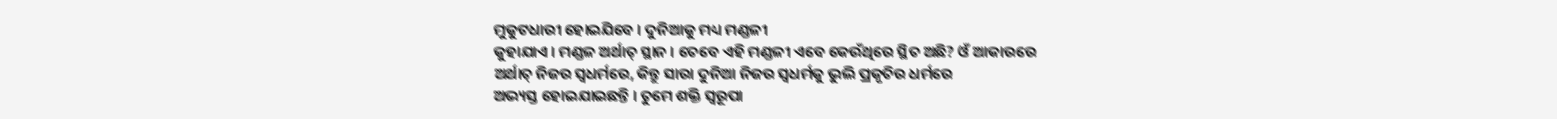ମୁକୁଟଧାରୀ ହୋଇଯିବେ । ଦୁନିଆକୁ ମଧ୍ୟ ମଣ୍ଡଳୀ
କୁହାଯାଏ । ମଣ୍ଡଳ ଅର୍ଥାତ୍ ସ୍ଥାନ । ତେବେ ଏହି ମଣ୍ଡଳୀ ଏବେ କେଉଁଥିରେ ସ୍ଥିତ ଅଛି? ଓଁ ଆକାରରେ
ଅର୍ଥାତ୍ ନିଜର ସ୍ୱଧର୍ମରେ, କିନ୍ତୁ ସାରା ଦୁନିଆ ନିଜର ସ୍ୱଧର୍ମକୁ ଭୁଲି ପ୍ରକୃତିର ଧର୍ମରେ
ଅଭ୍ୟସ୍ତ ହୋଇଯାଇଛନ୍ତି । ତୁମେ ଶକ୍ତି ସ୍ୱରୂପା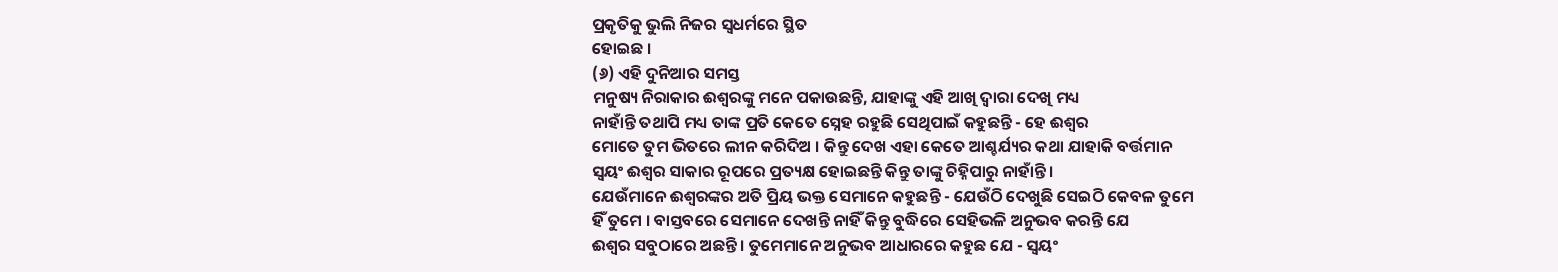ପ୍ରକୃତିକୁ ଭୁଲି ନିଜର ସ୍ୱଧର୍ମରେ ସ୍ଥିତ
ହୋଇଛ ।
(୬) ଏହି ଦୁନିଆର ସମସ୍ତ
ମନୁଷ୍ୟ ନିରାକାର ଈଶ୍ୱରଙ୍କୁ ମନେ ପକାଉଛନ୍ତି, ଯାହାଙ୍କୁ ଏହି ଆଖି ଦ୍ୱାରା ଦେଖି ମଧ୍ୟ
ନାହାଁନ୍ତି ତଥାପି ମଧ୍ୟ ତାଙ୍କ ପ୍ରତି କେତେ ସ୍ନେହ ରହୁଛି ସେଥିପାଇଁ କହୁଛନ୍ତି - ହେ ଈଶ୍ୱର
ମୋତେ ତୁମ ଭିତରେ ଲୀନ କରିଦିଅ । କିନ୍ତୁ ଦେଖ ଏହା କେତେ ଆଶ୍ଚର୍ଯ୍ୟର କଥା ଯାହାକି ବର୍ତ୍ତମାନ
ସ୍ୱୟଂ ଈଶ୍ୱର ସାକାର ରୂପରେ ପ୍ରତ୍ୟକ୍ଷ ହୋଇଛନ୍ତି କିନ୍ତୁ ତାଙ୍କୁ ଚିହ୍ନିପାରୁ ନାହାଁନ୍ତି ।
ଯେଉଁମାନେ ଈଶ୍ୱରଙ୍କର ଅତି ପ୍ରିୟ ଭକ୍ତ ସେମାନେ କହୁଛନ୍ତି - ଯେଉଁଠି ଦେଖୁଛି ସେଇଠି କେବଳ ତୁମେ
ହିଁ ତୁମେ । ବାସ୍ତବରେ ସେମାନେ ଦେଖନ୍ତି ନାହିଁ କିନ୍ତୁ ବୁଦ୍ଧିରେ ସେହିଭଳି ଅନୁଭବ କରନ୍ତି ଯେ
ଈଶ୍ୱର ସବୁଠାରେ ଅଛନ୍ତି । ତୁମେମାନେ ଅନୁଭବ ଆଧାରରେ କହୁଛ ଯେ - ସ୍ୱୟଂ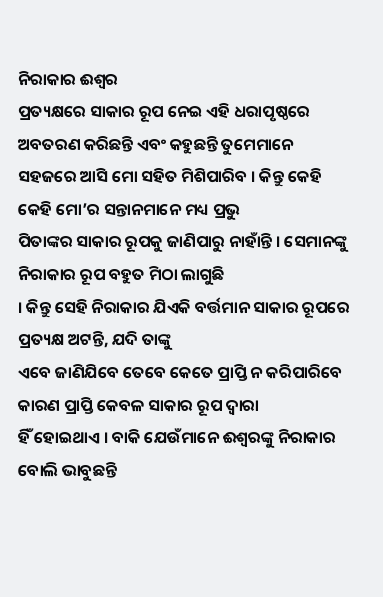ନିରାକାର ଈଶ୍ୱର
ପ୍ରତ୍ୟକ୍ଷରେ ସାକାର ରୂପ ନେଇ ଏହି ଧରାପୃଷ୍ଠରେ ଅବତରଣ କରିଛନ୍ତି ଏବଂ କହୁଛନ୍ତି ତୁମେମାନେ
ସହଜରେ ଆସି ମୋ ସହିତ ମିଶିପାରିବ । କିନ୍ତୁ କେହି କେହି ମୋ’ର ସନ୍ତାନମାନେ ମଧ୍ୟ ପ୍ରଭୁ
ପିତାଙ୍କର ସାକାର ରୂପକୁ ଜାଣିପାରୁ ନାହାଁନ୍ତି । ସେମାନଙ୍କୁ ନିରାକାର ରୂପ ବହୁତ ମିଠା ଲାଗୁଛି
। କିନ୍ତୁ ସେହି ନିରାକାର ଯିଏକି ବର୍ତ୍ତମାନ ସାକାର ରୂପରେ ପ୍ରତ୍ୟକ୍ଷ ଅଟନ୍ତି, ଯଦି ତାଙ୍କୁ
ଏବେ ଜାଣିଯିବେ ତେବେ କେତେ ପ୍ରାପ୍ତି ନ କରିପାରିବେ କାରଣ ପ୍ରାପ୍ତି କେବଳ ସାକାର ରୂପ ଦ୍ୱାରା
ହିଁ ହୋଇଥାଏ । ବାକି ଯେଉଁମାନେ ଈଶ୍ୱରଙ୍କୁ ନିରାକାର ବୋଲି ଭାବୁଛନ୍ତି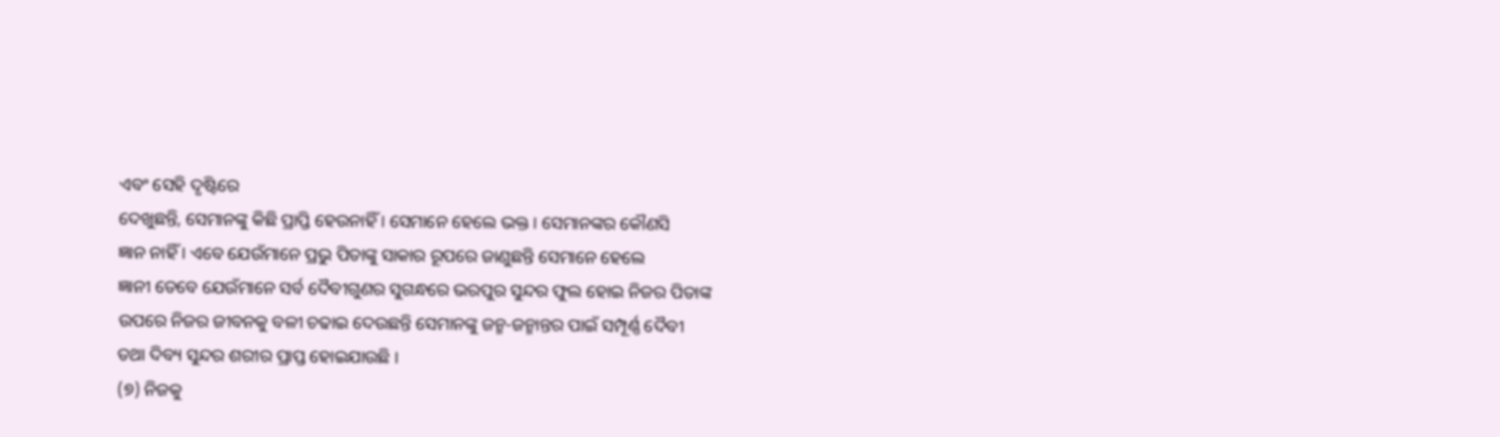ଏବଂ ସେହି ଦୃଷ୍ଟିରେ
ଦେଖୁଛନ୍ତି, ସେମାନଙ୍କୁ କିଛି ପ୍ରାପ୍ତି ହେଉନାହିଁ । ସେମାନେ ହେଲେ ଭକ୍ତ । ସେମାନଙ୍କର କୌଣସି
ଜ୍ଞାନ ନାହିଁ । ଏବେ ଯେଉଁମାନେ ପ୍ରଭୁ ପିତାଙ୍କୁ ସାକାର ରୂପରେ ଜାଣୁଛନ୍ତି ସେମାନେ ହେଲେ
ଜ୍ଞାନୀ ତେବେ ଯେଉଁମାନେ ସର୍ବ ଦୈବୀଗୁଣର ସୁଗନ୍ଧରେ ଭରପୁର ସୁନ୍ଦର ଫୁଲ ହୋଇ ନିଜର ପିତାଙ୍କ
ଉପରେ ନିଜର ଜୀବନକୁ ବଳୀ ଚଢାଇ ଦେଉଛନ୍ତି ସେମାନଙ୍କୁ ଜନ୍ମ-ଜନ୍ମାନ୍ତର ପାଇଁ ସମ୍ପୂର୍ଣ୍ଣ ଦୈବୀ
ତଥା ଦିବ୍ୟ ସୁନ୍ଦର ଶରୀର ପ୍ରାପ୍ତ ହୋଇଯାଉଛି ।
(୭) ନିଜକୁ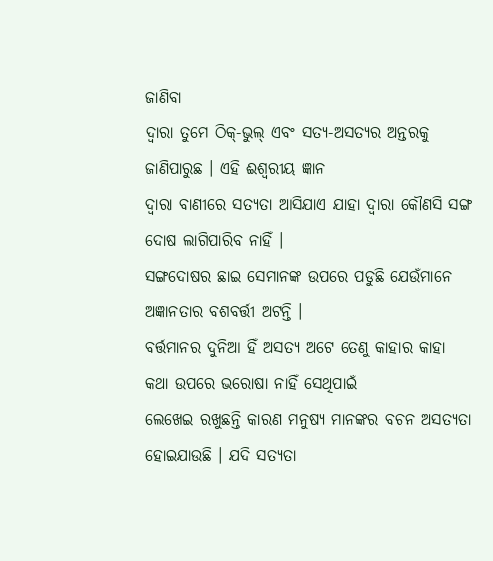ଜାଣିବା
ଦ୍ୱାରା ତୁମେ ଠିକ୍-ଭୁଲ୍ ଏବଂ ସତ୍ୟ-ଅସତ୍ୟର ଅନ୍ତରକୁ ଜାଣିପାରୁଛ । ଏହି ଈଶ୍ୱରୀୟ ଜ୍ଞାନ
ଦ୍ୱାରା ବାଣୀରେ ସତ୍ୟତା ଆସିଯାଏ ଯାହା ଦ୍ୱାରା କୌଣସି ସଙ୍ଗ ଦୋଷ ଲାଗିପାରିବ ନାହିଁ ।
ସଙ୍ଗଦୋଷର ଛାଇ ସେମାନଙ୍କ ଉପରେ ପଡୁଛି ଯେଉଁମାନେ ଅଜ୍ଞାନତାର ବଶବର୍ତ୍ତୀ ଅଟନ୍ତି ।
ବର୍ତ୍ତମାନର ଦୁନିଆ ହିଁ ଅସତ୍ୟ ଅଟେ ତେଣୁ କାହାର କାହା କଥା ଉପରେ ଭରୋଷା ନାହିଁ ସେଥିପାଇଁ
ଲେଖେଇ ରଖୁଛନ୍ତି କାରଣ ମନୁଷ୍ୟ ମାନଙ୍କର ବଚନ ଅସତ୍ୟତା ହୋଇଯାଉଛି । ଯଦି ସତ୍ୟତା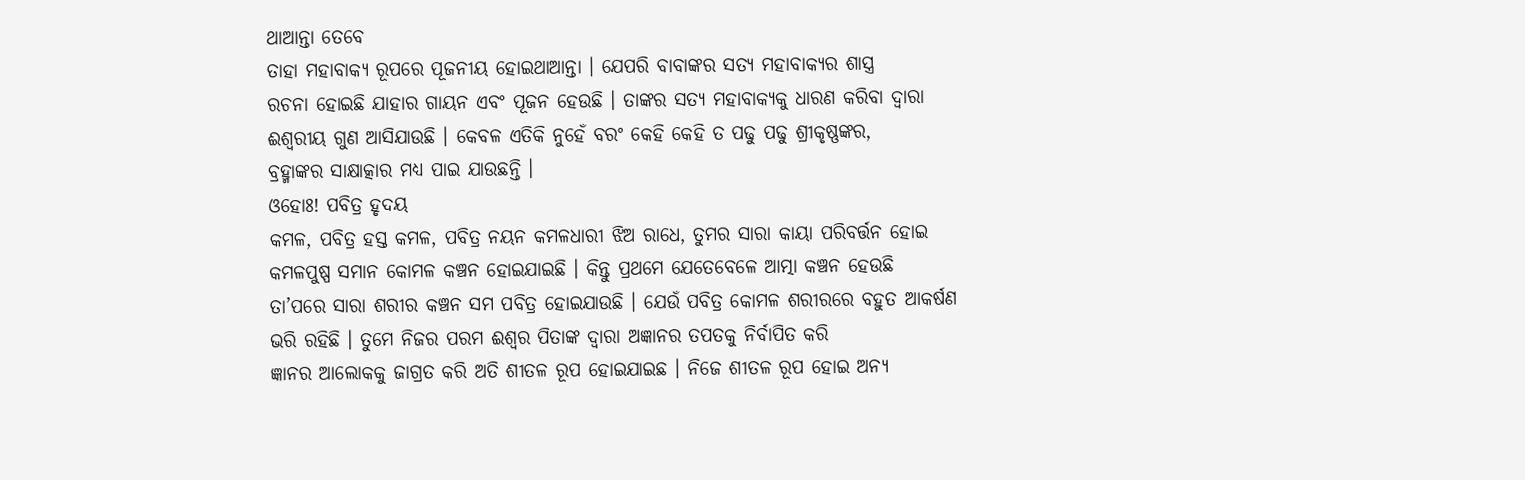ଥାଆନ୍ତା ତେବେ
ତାହା ମହାବାକ୍ୟ ରୂପରେ ପୂଜନୀୟ ହୋଇଥାଆନ୍ତା । ଯେପରି ବାବାଙ୍କର ସତ୍ୟ ମହାବାକ୍ୟର ଶାସ୍ତ୍ର
ରଚନା ହୋଇଛି ଯାହାର ଗାୟନ ଏବଂ ପୂଜନ ହେଉଛି । ତାଙ୍କର ସତ୍ୟ ମହାବାକ୍ୟକୁ ଧାରଣ କରିବା ଦ୍ୱାରା
ଈଶ୍ୱରୀୟ ଗୁଣ ଆସିଯାଉଛି । କେବଳ ଏତିକି ନୁହେଁ ବରଂ କେହି କେହି ତ ପଢୁ ପଢୁ ଶ୍ରୀକୃଷ୍ଣଙ୍କର,
ବ୍ରହ୍ମାଙ୍କର ସାକ୍ଷାତ୍କାର ମଧ୍ୟ ପାଇ ଯାଉଛନ୍ତି ।
ଓହୋଃ! ପବିତ୍ର ହୃଦୟ
କମଳ, ପବିତ୍ର ହସ୍ତ କମଳ, ପବିତ୍ର ନୟନ କମଳଧାରୀ ଝିଅ ରାଧେ, ତୁମର ସାରା କାୟା ପରିବର୍ତ୍ତନ ହୋଇ
କମଳପୁଷ୍ପ ସମାନ କୋମଳ କଞ୍ଚନ ହୋଇଯାଇଛି । କିନ୍ତୁ ପ୍ରଥମେ ଯେତେବେଳେ ଆତ୍ମା କଞ୍ଚନ ହେଉଛି
ତା’ପରେ ସାରା ଶରୀର କଞ୍ଚନ ସମ ପବିତ୍ର ହୋଇଯାଉଛି । ଯେଉଁ ପବିତ୍ର କୋମଳ ଶରୀରରେ ବହୁତ ଆକର୍ଷଣ
ଭରି ରହିଛି । ତୁମେ ନିଜର ପରମ ଈଶ୍ୱର ପିତାଙ୍କ ଦ୍ୱାରା ଅଜ୍ଞାନର ତପତକୁ ନିର୍ବାପିତ କରି
ଜ୍ଞାନର ଆଲୋକକୁ ଜାଗ୍ରତ କରି ଅତି ଶୀତଳ ରୂପ ହୋଇଯାଇଛ । ନିଜେ ଶୀତଳ ରୂପ ହୋଇ ଅନ୍ୟ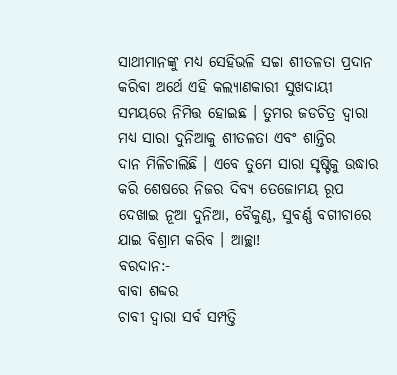ସାଥୀମାନଙ୍କୁ ମଧ୍ୟ ସେହିଭଳି ସଚ୍ଚା ଶୀତଳତା ପ୍ରଦାନ କରିବା ଅର୍ଥେ ଏହି କଲ୍ୟାଣକାରୀ ସୁଖଦାୟୀ
ସମୟରେ ନିମିତ୍ତ ହୋଇଛ । ତୁମର ଜଡଚିତ୍ର ଦ୍ୱାରା ମଧ୍ୟ ସାରା ଦୁନିଆକୁ ଶୀତଳତା ଏବଂ ଶାନ୍ତିର
ଦାନ ମିଳିଚାଲିଛି । ଏବେ ତୁମେ ସାରା ସୃଷ୍ଟିକୁ ଉଦ୍ଧାର କରି ଶେଷରେ ନିଜର ଦିବ୍ୟ ତେଜୋମୟ ରୂପ
ଦେଖାଇ ନୂଆ ଦୁନିଆ, ବୈକୁଣ୍ଠ, ସୁବର୍ଣ୍ଣ ବଗୀଚାରେ ଯାଇ ବିଶ୍ରାମ କରିବ । ଆଚ୍ଛା!
ବରଦାନ:-
ବାବା ଶବ୍ଦର
ଚାବୀ ଦ୍ୱାରା ସର୍ବ ସମ୍ପତ୍ତି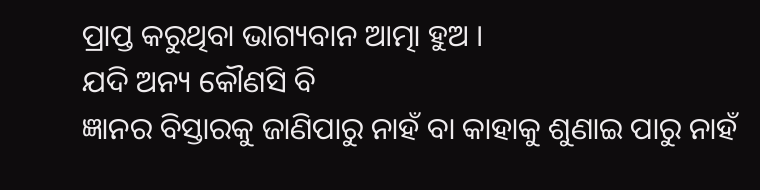ପ୍ରାପ୍ତ କରୁଥିବା ଭାଗ୍ୟବାନ ଆତ୍ମା ହୁଅ ।
ଯଦି ଅନ୍ୟ କୌଣସି ବି
ଜ୍ଞାନର ବିସ୍ତାରକୁ ଜାଣିପାରୁ ନାହଁ ବା କାହାକୁ ଶୁଣାଇ ପାରୁ ନାହଁ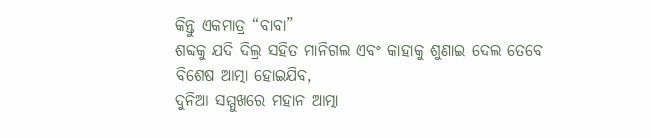କିନ୍ତୁ ଏକମାତ୍ର “ବାବା”
ଶବ୍ଦକୁ ଯଦି ଦିଲ୍ର ସହିତ ମାନିଗଲ ଏବଂ କାହାକୁ ଶୁଣାଇ ଦେଲ ତେବେ ବିଶେଷ ଆତ୍ମା ହୋଇଯିବ,
ଦୁନିଆ ସମ୍ମୁଖରେ ମହାନ ଆତ୍ମା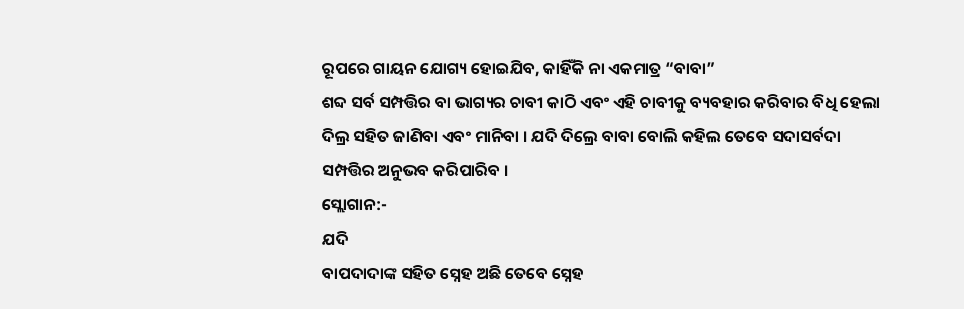ରୂପରେ ଗାୟନ ଯୋଗ୍ୟ ହୋଇଯିବ, କାହିଁକି ନା ଏକମାତ୍ର “ବାବା”
ଶବ୍ଦ ସର୍ବ ସମ୍ପତ୍ତିର ବା ଭାଗ୍ୟର ଚାବୀ କାଠି ଏବଂ ଏହି ଚାବୀକୁ ବ୍ୟବହାର କରିବାର ବିଧି ହେଲା
ଦିଲ୍ର ସହିତ ଜାଣିବା ଏବଂ ମାନିବା । ଯଦି ଦିଲ୍ରେ ବାବା ବୋଲି କହିଲ ତେବେ ସଦାସର୍ବଦା
ସମ୍ପତ୍ତିର ଅନୁଭବ କରିପାରିବ ।
ସ୍ଲୋଗାନ:-
ଯଦି
ବାପଦାଦାଙ୍କ ସହିତ ସ୍ନେହ ଅଛି ତେବେ ସ୍ନେହ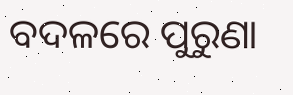ବଦଳରେ ପୁରୁଣା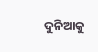ଦୁନିଆକୁ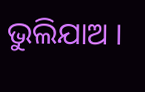ଭୁଲିଯାଅ ।